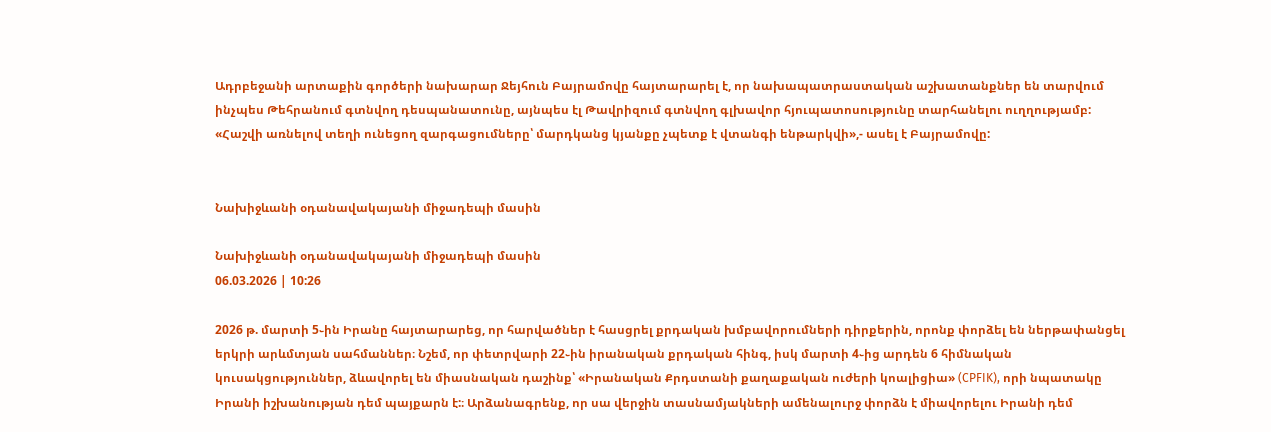Ադրբեջանի արտաքին գործերի նախարար Ջեյհուն Բայրամովը հայտարարել է, որ նախապատրաստական աշխատանքներ են տարվում ինչպես Թեհրանում գտնվող դեսպանատունը, այնպես էլ Թավրիզում գտնվող գլխավոր հյուպատոսությունը տարհանելու ուղղությամբ: «Հաշվի առնելով տեղի ունեցող զարգացումները՝ մարդկանց կյանքը չպետք է վտանգի ենթարկվի»,- ասել է Բայրամովը:


Նախիջևանի օդանավակայանի միջադեպի մասին

Նախիջևանի օդանավակայանի միջադեպի մասին
06.03.2026 | 10:26

2026 թ. մարտի 5֊ին Իրանը հայտարարեց, որ հարվածներ է հասցրել քրդական խմբավորումների դիրքերին, որոնք փորձել են ներթափանցել երկրի արևմտյան սահմաններ։ Նշեմ, որ փետրվարի 22֊ին իրանական քրդական հինգ, իսկ մարտի 4֊ից արդեն 6 հիմնական կուսակցություններ, ձևավորել են միասնական դաշինք՝ «Իրանական Քրդստանի քաղաքական ուժերի կոալիցիա» (CPFIK), որի նպատակը Իրանի իշխանության դեմ պայքարն է:։ Արձանագրենք, որ սա վերջին տասնամյակների ամենալուրջ փորձն է միավորելու Իրանի դեմ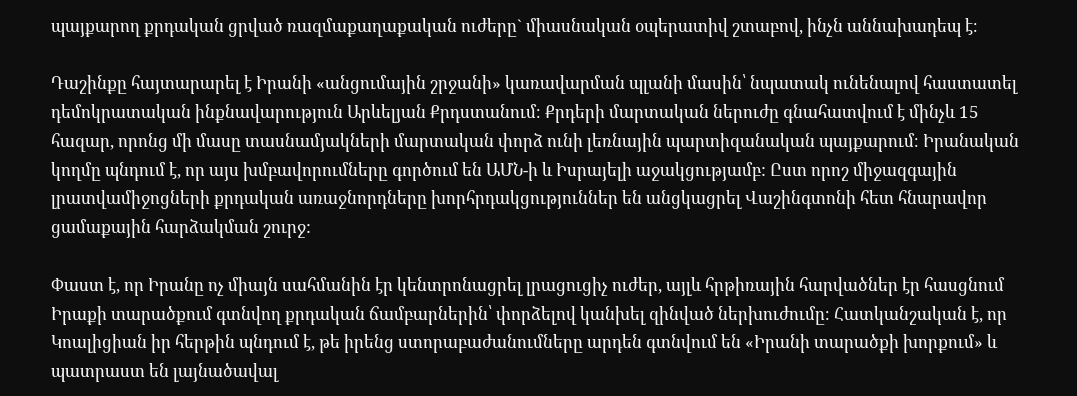պայքարող քրդական ցրված ռազմաքաղաքական ուժերը` միասնական օպերատիվ շտաբով, ինչն աննախադեպ է։

Դաշինքը հայտարարել է Իրանի «անցումային շրջանի» կառավարման պլանի մասին՝ նպատակ ունենալով հաստատել դեմոկրատական ինքնավարություն Արևելյան Քրդստանում։ Քրդերի մարտական ներուժը գնահատվում է մինչև 15 հազար, որոնց մի մասը տասնամյակների մարտական փորձ ունի լեռնային պարտիզանական պայքարում։ Իրանական կողմը պնդում է, որ այս խմբավորումները գործում են ԱՄՆ-ի և Իսրայելի աջակցությամբ: Ըստ որոշ միջազգային լրատվամիջոցների քրդական առաջնորդները խորհրդակցություններ են անցկացրել Վաշինգտոնի հետ հնարավոր ցամաքային հարձակման շուրջ:

Փաստ է, որ Իրանը ոչ միայն սահմանին էր կենտրոնացրել լրացուցիչ ուժեր, այլև հրթիռային հարվածներ էր հասցնում Իրաքի տարածքում գտնվող քրդական ճամբարներին՝ փորձելով կանխել զինված ներխուժումը։ Հատկանշական է, որ Կոալիցիան իր հերթին պնդում է, թե իրենց ստորաբաժանումները արդեն գտնվում են «Իրանի տարածքի խորքում» և պատրաստ են լայնածավալ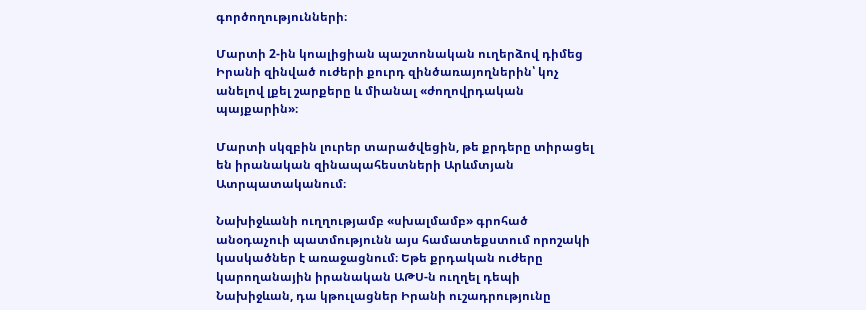գործողությունների։

Մարտի 2-ին կոալիցիան պաշտոնական ուղերձով դիմեց Իրանի զինված ուժերի քուրդ զինծառայողներին՝ կոչ անելով լքել շարքերը և միանալ «ժողովրդական պայքարին»։

Մարտի սկզբին լուրեր տարածվեցին, թե քրդերը տիրացել են իրանական զինապահեստների Արևմտյան Ատրպատականում։

Նախիջևանի ուղղությամբ «սխալմամբ» գրոհած անօդաչուի պատմությունն այս համատեքստում որոշակի կասկածներ է առաջացնում։ Եթե քրդական ուժերը կարողանային իրանական ԱԹՍ-ն ուղղել դեպի Նախիջևան, դա կթուլացներ Իրանի ուշադրությունը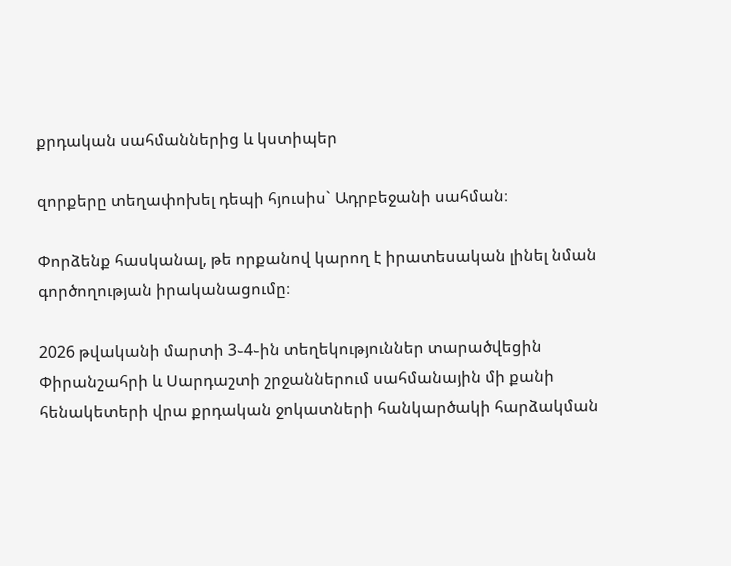քրդական սահմաններից և կստիպեր

զորքերը տեղափոխել դեպի հյուսիս` Ադրբեջանի սահման։

Փորձենք հասկանալ, թե որքանով կարող է իրատեսական լինել նման գործողության իրականացումը։

2026 թվականի մարտի 3֊4֊ին տեղեկություններ տարածվեցին Փիրանշահրի և Սարդաշտի շրջաններում սահմանային մի քանի հենակետերի վրա քրդական ջոկատների հանկարծակի հարձակման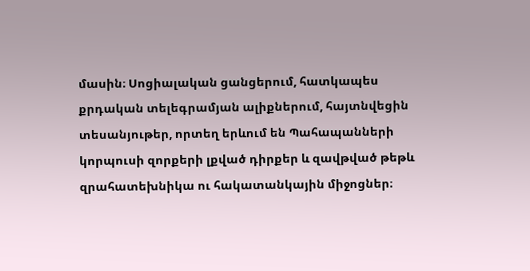մասին։ Սոցիալական ցանցերում, հատկապես քրդական տելեգրամյան ալիքներում, հայտնվեցին տեսանյութեր, որտեղ երևում են Պահապանների կորպուսի զորքերի լքված դիրքեր և զավթված թեթև զրահատեխնիկա ու հակատանկային միջոցներ։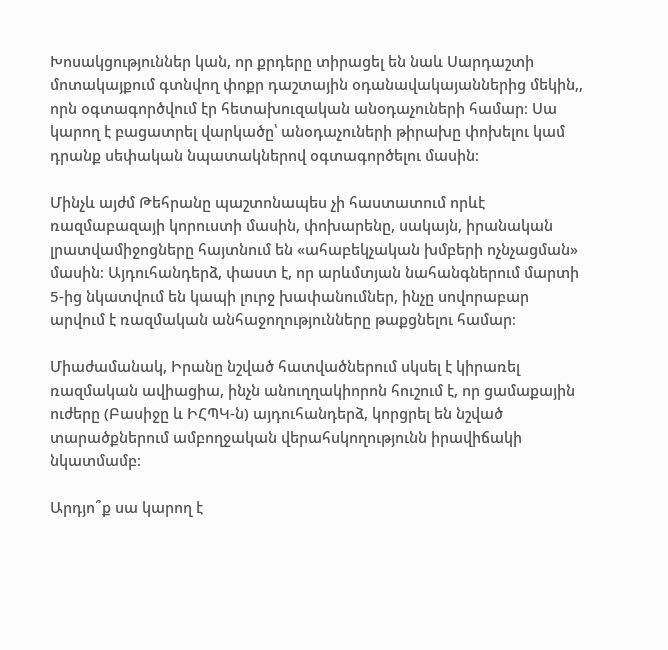Խոսակցություններ կան, որ քրդերը տիրացել են նաև Սարդաշտի մոտակայքում գտնվող փոքր դաշտային օդանավակայաններից մեկին,, որն օգտագործվում էր հետախուզական անօդաչուների համար։ Սա կարող է բացատրել վարկածը՝ անօդաչուների թիրախը փոխելու կամ դրանք սեփական նպատակներով օգտագործելու մասին։

Մինչև այժմ Թեհրանը պաշտոնապես չի հաստատում որևէ ռազմաբազայի կորուստի մասին, փոխարենը, սակայն, իրանական լրատվամիջոցները հայտնում են «ահաբեկչական խմբերի ոչնչացման» մասին։ Այդուհանդերձ, փաստ է, որ արևմտյան նահանգներում մարտի 5-ից նկատվում են կապի լուրջ խափանումներ, ինչը սովորաբար արվում է ռազմական անհաջողությունները թաքցնելու համար։

Միաժամանակ, Իրանը նշված հատվածներում սկսել է կիրառել ռազմական ավիացիա, ինչն անուղղակիորոն հուշում է, որ ցամաքային ուժերը (Բասիջը և ԻՀՊԿ-ն) այդուհանդերձ, կորցրել են նշված տարածքներում ամբողջական վերահսկողությունն իրավիճակի նկատմամբ։

Արդյո՞ք սա կարող է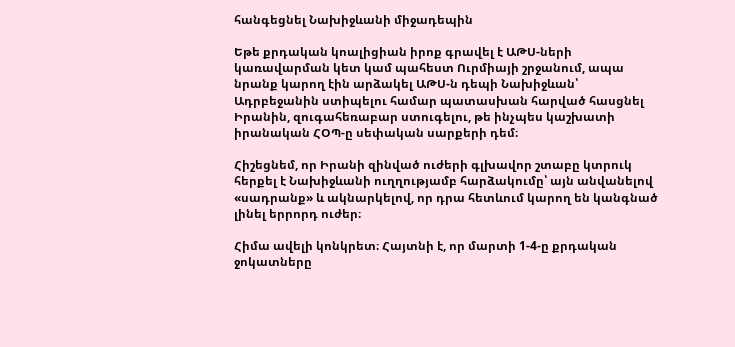հանգեցնել Նախիջևանի միջադեպին

Եթե քրդական կոալիցիան իրոք գրավել է ԱԹՍ-ների կառավարման կետ կամ պահեստ Ուրմիայի շրջանում, ապա նրանք կարող էին արձակել ԱԹՍ-ն դեպի Նախիջևան՝ Ադրբեջանին ստիպելու համար պատասխան հարված հասցնել Իրանին, զուգահեռաբար ստուգելու, թե ինչպես կաշխատի իրանական ՀՕՊ-ը սեփական սարքերի դեմ։

Հիշեցնեմ, որ Իրանի զինված ուժերի գլխավոր շտաբը կտրուկ հերքել է Նախիջևանի ուղղությամբ հարձակումը՝ այն անվանելով «սադրանք» և ակնարկելով, որ դրա հետևում կարող են կանգնած լինել երրորդ ուժեր։

Հիմա ավելի կոնկրետ։ Հայտնի է, որ մարտի 1-4-ը քրդական ջոկատները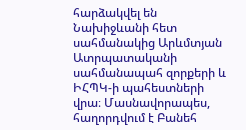հարձակվել են Նախիջևանի հետ սահմանակից Արևմտյան Ատրպատականի սահմանապահ զորքերի և ԻՀՊԿ-ի պահեստների վրա։ Մասնավորապես, հաղորդվում է Բանեհ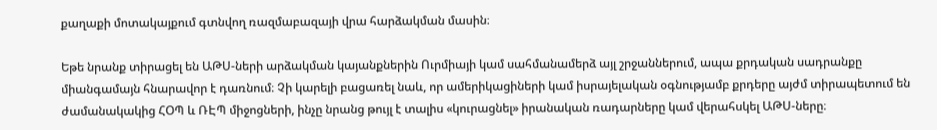քաղաքի մոտակայքում գտնվող ռազմաբազայի վրա հարձակման մասին։

Եթե նրանք տիրացել են ԱԹՍ-ների արձակման կայանքներին Ուրմիայի կամ սահմանամերձ այլ շրջաններում, ապա քրդական սադրանքը միանգամայն հնարավոր է դառնում։ Չի կարելի բացառել նաև, որ ամերիկացիների կամ իսրայելական օգնությամբ քրդերը այժմ տիրապետում են ժամանակակից ՀՕՊ և ՌԷՊ միջոցների, ինչը նրանց թույլ է տալիս «կուրացնել» իրանական ռադարները կամ վերահսկել ԱԹՍ-ները։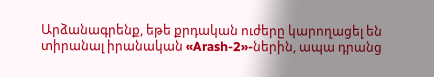Արձանագրենք, եթե քրդական ուժերը կարողացել են տիրանալ իրանական «Arash-2»-ներին, ապա դրանց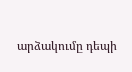արձակումը դեպի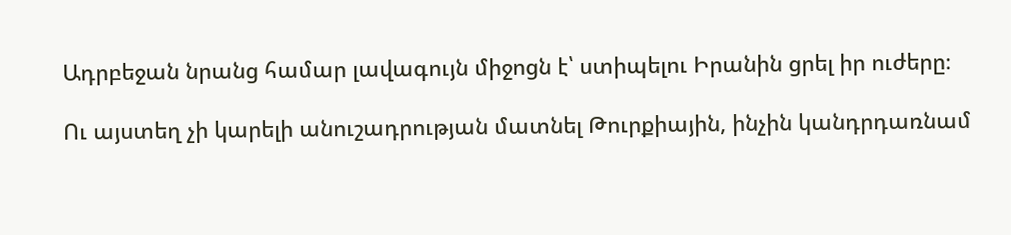Ադրբեջան նրանց համար լավագույն միջոցն է՝ ստիպելու Իրանին ցրել իր ուժերը։

Ու այստեղ չի կարելի անուշադրության մատնել Թուրքիային, ինչին կանդրդառնամ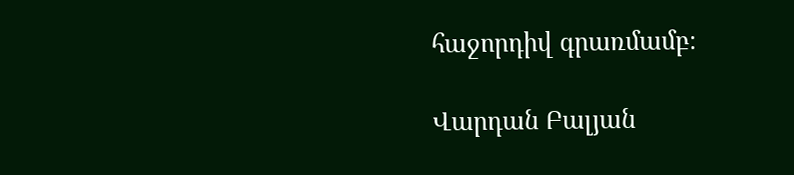հաջորդիվ գրառմամբ։

Վարդան Բալյան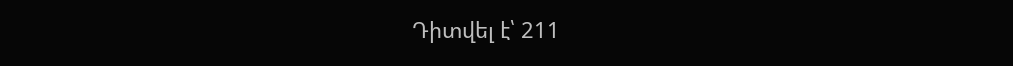Դիտվել է՝ 211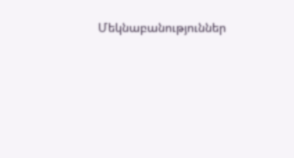Մեկնաբանություններ